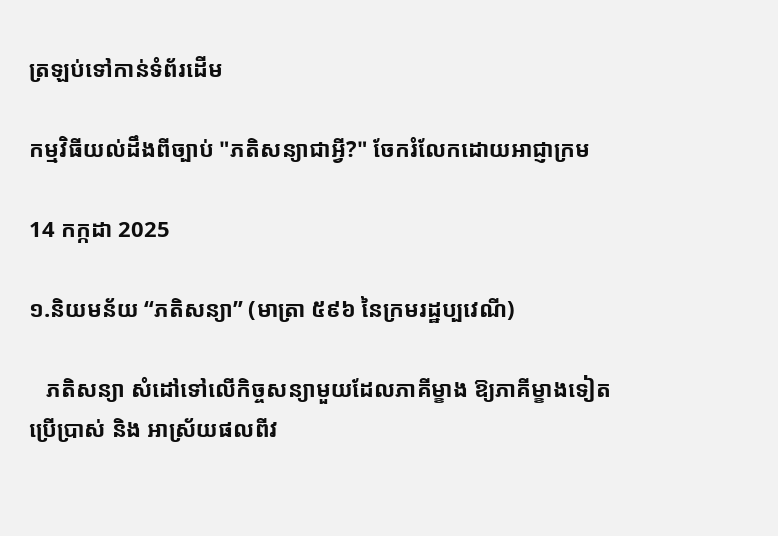ត្រឡប់ទៅកាន់ទំព័រដើម

កម្មវិធីយល់ដឹងពីច្បាប់ "ភតិសន្យាជាអ្វី?" ចែករំលែកដោយអាជ្ញាក្រម

14 កក្កដា 2025

១.និយមន័យ “ភតិសន្យា” (មាត្រា ៥៩៦ នៃក្រមរដ្ឋប្បវេណី)

   ភតិសន្យា សំដៅទៅលើកិច្ចសន្យាមួយដែលភាគីម្ខាង ឱ្យភាគីម្ខាងទៀតប្រើប្រាស់ និង អាស្រ័យផលពីវ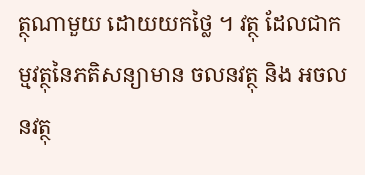ត្ថុណាមួយ ដោយយកថ្លៃ ។ វត្ថុ ដែលជាកម្មវត្ថុនៃភតិសន្យាមាន ចលនវត្ថុ និង អចលនវត្ថុ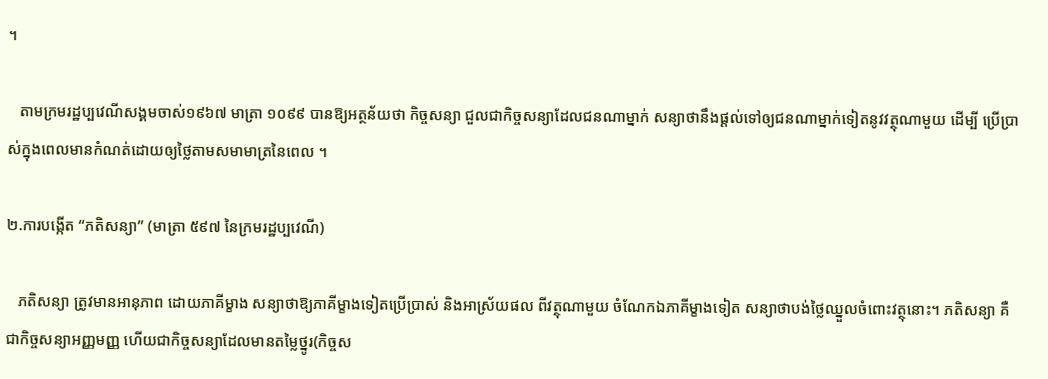។

   តាមក្រមរដ្ឋប្បវេណីសង្គមចាស់១៩៦៧ មាត្រា ១០៩៩ បានឱ្យអត្ថន័យថា កិច្ចសន្យា ជួលជាកិច្ចសន្យាដែលជនណាម្នាក់ សន្យាថានឹងផ្តល់ទៅឲ្យជនណាម្នាក់ទៀតនូវវត្ថុណាមួយ ដើម្បី ប្រើប្រាស់ក្នុងពេលមានកំណត់ដោយឲ្យថ្លៃតាមសមាមាត្រនៃពេល ។

២.ការបង្កើត “ភតិសន្យា” (មាត្រា ៥៩៧ នៃក្រមរដ្ឋប្បវេណី)

   ភតិសន្យា ត្រូវមានអានុភាព ដោយភាគីម្ខាង សន្យាថាឱ្យភាគីម្ខាងទៀតប្រើប្រាស់ និងអាស្រ័យផល ពីវត្ថុណាមួយ ចំណែកឯភាគីម្ខាងទៀត សន្យាថាបង់ថ្លៃឈ្នួលចំពោះវត្ថុនោះ។ ភតិសន្យា គឺជាកិច្ចសន្យាអញ្ញមញ្ញ ហើយជាកិច្ចសន្យាដែលមានតម្លៃថ្នូរ(កិច្ចស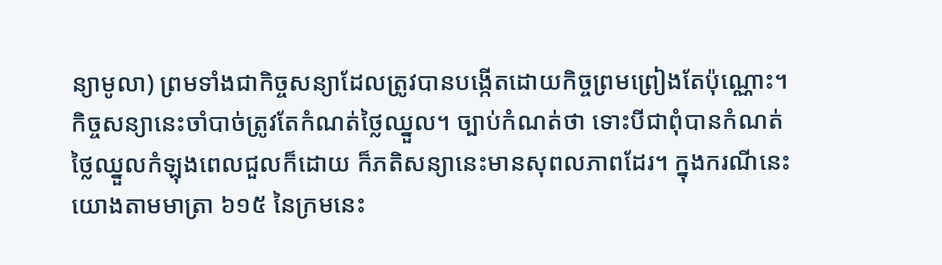ន្យាមូលា) ព្រមទាំងជាកិច្ចសន្យាដែលត្រូវបានបង្កើតដោយកិច្ចព្រមព្រៀងតែប៉ុណ្ណោះ។ កិច្ចសន្យានេះចាំបាច់ត្រូវតែកំណត់ថ្លៃឈ្នួល។ ច្បាប់កំណត់ថា ទោះបីជាពុំបានកំណត់ថ្លៃឈ្នួលកំឡុងពេលជួលក៏ដោយ ក៏ភតិសន្យានេះមានសុពលភាពដែរ។ ក្នុងករណីនេះ យោងតាមមាត្រា ៦១៥ នៃក្រមនេះ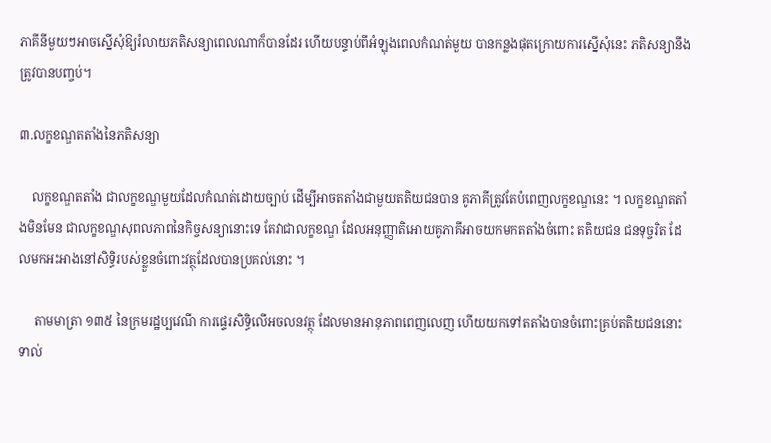ភាគីនីមួយៗអាចស្នើសុំឱ្យរំលាយភតិសន្យាពេលណាក៏បានដែរ ហើយបន្ទាប់ពីអំឡុងពេលកំណត់មួយ បានកន្លងផុតក្រោយការស្នើសុំនេះ ភតិសន្យានឹងត្រូវបានបញ្ចប់។

៣.លក្ខខណ្ឌតតាំងនៃភតិសន្យា

    លក្ខខណ្ឌតតាំង ជាលក្ខខណ្ឌមួយដែលកំណត់ដោយច្បាប់ ដើម្បីអាចតតាំងជាមួយតតិយជនបាន គូភាគីត្រូវតែបំពេញលក្ខខណ្ឌនេះ ។ លក្ខខណ្ឌតតាំងមិនមែន ជាលក្ខខណ្ឌសុពលភាពនៃកិច្ចសន្យានោះទេ តែវាជាលក្ខខណ្ឌ ដែលអនុញ្ញាតិអោយគូភាគីអាចយកមកតតាំងចំពោះ តតិយជន ជនទុច្ចរិត ដែលមកអះអាងនៅសិទ្ធិរបស់ខ្លួនចំពោះវត្ថុដែលបានប្រគល់នោះ ។

     តាមមាត្រា ១៣៥ នៃក្រមរដ្ឋប្បវេណី ការផ្ទេរសិទ្ធិលើអចលនវត្ថុ ដែលមានអានុភាពពេញលេញ ហើយយកទៅតតាំងបានចំពោះគ្រប់តតិយជននោះ ទាល់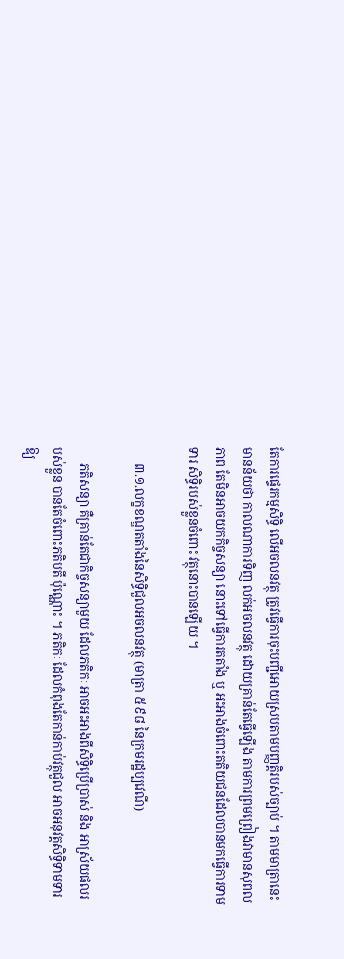តែការផ្ទេរកម្មសិទ្ធិ លើអចលនវត្ថុ ត្រូវធ្វើការចុះបញ្ជីអោយស្របតាមបញ្ញត្តិរបស់ច្បាប់ ។ តាមមាត្រានេះ មានន័យថា កាលណាការទិញ លក់អចលនវត្ថុ ដោយគ្រាន់តែធ្វើឡើង តាមការព្រមព្រៀងវាមានសុពលភាព តែមិនអាចយកកិច្ចសន្យា នោះទៅធ្វើការតតាំង ឬ អះអាងចំពោះតតិយជនដែលបានមកធ្វើការទាមទារ សិទ្ធិរបស់ខ្លួនចំពោះ វត្ថុនោះបានឡើយ ។

     ៣.១.លក្ខខណ្ឌតតាំងនៃសិទ្ធិជួលអចលនវត្ថុ (មាត្រា ៥៩៨ នៃក្រមរដ្ឋប្បវេណី)

     ភតិសន្យា គឺគ្រាន់តែជាកិច្ចសន្យាមួយ ដែលភតិកៈ អាចអះអាងពីសិទ្ធិប្រើប្រាស់ និង អាស្រ័យផលរបស់ខ្លួន បានតែចំពោះភតិបតី ប៉ុណ្ណោះ ។ ភតិកៈ ដែលកំពុងតែកាន់កាប់វត្ថុជួល អាចអនុវត្តសិទ្ធិទាមទារឱ្យ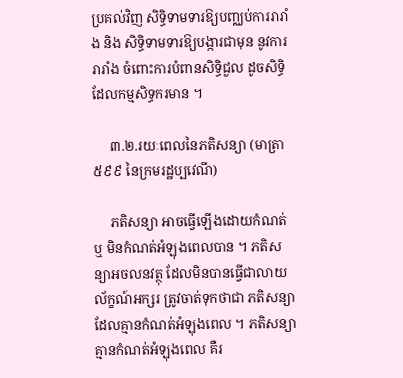ប្រគល់វិញ សិទ្ធិទាមទារឱ្យបញ្ឈប់ការរារាំង និង សិទ្ធិទាមទារឱ្យបង្ការជាមុន នូវការរារាំង ចំពោះការបំពានសិទ្ធិជួល ដូចសិទ្ធិដែលកម្មសិទ្ធករមាន ។

     ៣.២.រយៈពេលនៃភតិសន្យា (មាត្រា ៥៩៩ នៃក្រមរដ្ឋប្បវេណី)

     ភតិសន្យា អាចធ្វើឡើងដោយកំណត់ ឬ មិនកំណត់អំឡុងពេលបាន ។ ភតិសន្យាអចលនវត្ថុ ដែលមិនបានធ្វើជាលាយល័ក្ខណ៍អក្សរ ត្រូវចាត់ទុកថាជា ភតិសន្យា ដែលគ្មានកំណត់អំឡុងពេល ។ ភតិសន្យាគ្មានកំណត់អំឡុងពេល គឺរ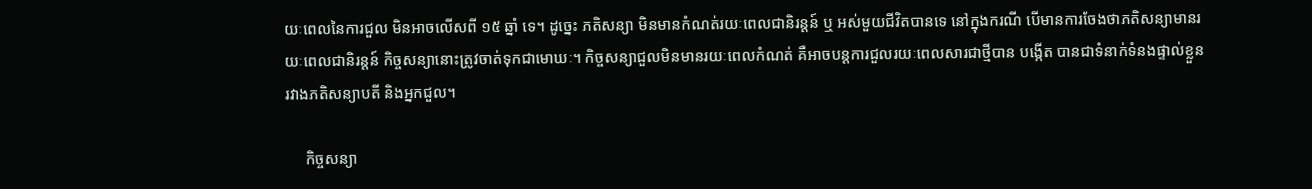យៈពេលនៃការជួល មិនអាចលើសពី ១៥ ឆ្នាំ ទេ។ ដូច្នេះ ភតិសន្យា មិនមានកំណត់រយៈពេលជានិរន្តន៍ ឬ អស់មួយជីវិតបានទេ នៅក្នុងករណី បើមានការចែងថាភតិសន្យាមានរយៈពេលជានិរន្តន៍ កិច្ចសន្យានោះត្រូវចាត់ទុកជាមោឃៈ។ កិច្ចសន្យាជួលមិនមានរយៈពេលកំណត់ គឺអាចបន្តការជួលរយៈពេលសារជាថ្មីបាន បង្កើត បានជាទំនាក់ទំនងផ្ទាល់ខ្លួនរវាងភតិសន្យាបតី និងអ្នកជួល។

     កិច្ចសន្យា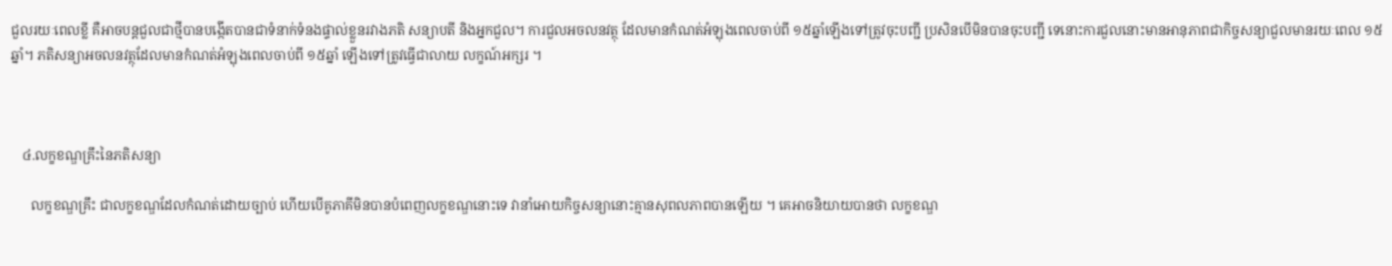ជួលរយៈពេលខ្លី គឺអាចបន្តជួលជាថ្មីបានបង្កើតបានជាទំនាក់ទំនងផ្ទាល់ខ្លួនរវាងភតិ សន្យាបតី និងអ្នកជួល។ ការជួលអចលនវត្ថុ ដែលមានកំណត់អំឡុងពេលចាប់ពី ១៥ឆ្នាំឡើងទៅត្រូវចុះបញ្ជី ប្រសិនបើមិនបានចុះបញ្ជី ទេនោះការជួលនោះមានអានុភាពជាកិច្ចសន្យាជួលមានរយៈពេល ១៥ ឆ្នាំ។ ភតិសន្យាអចលនវត្ថុដែលមានកំណត់អំឡុងពេលចាប់ពី ១៥ឆ្នាំ ឡើងទៅត្រូវធ្វើជាលាយ លក្ខណ៍អក្សរ ។



   ៤.លក្ខខណ្ឌគ្រឹះនៃភតិសន្យា

      លក្ខខណ្ឌគ្រឹះ ជាលក្ខខណ្ឌដែលកំណត់ដោយច្បាប់ ហើយបើគូភាគីមិនបានបំពេញលក្ខខណ្ឌនោះទេ វានាំអោយកិច្ចសន្យានោះគ្មានសុពលភាពបានឡើយ ។ គេអាចនិយាយបានថា លក្ខខណ្ឌ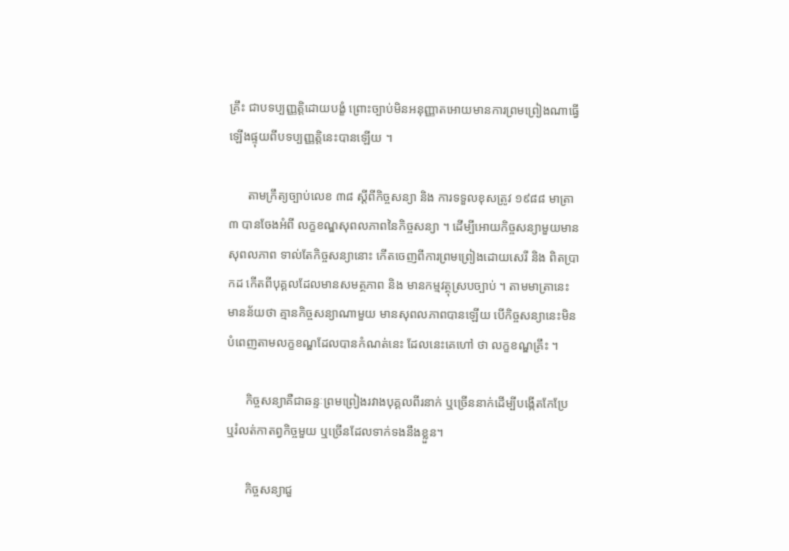គ្រឹះ ជាបទប្បញ្ញត្តិដោយបង្ខំ ព្រោះច្បាប់មិនអនុញ្ញាតអោយមានការព្រមព្រៀងណាធ្វើ ឡើងផ្ទុយពីបទប្បញ្ញត្តិនេះបានឡើយ ។

      តាមក្រឹត្យច្បាប់លេខ ៣៨ ស្តីពីកិច្ចសន្យា និង ការទទួលខុសត្រូវ ១៩៨៨ មាត្រា៣ បានចែងអំពី លក្ខខណ្ឌសុពលភាពនៃកិច្ចសន្យា ។ ដើម្បីអោយកិច្ចសន្យាមួយមានសុពលភាព ទាល់តែកិច្ចសន្យានោះ កើតចេញពីការព្រមព្រៀងដោយសេរី និង ពិតប្រាកដ កើតពីបុគ្គលដែលមានសមត្ថភាព និង មានកម្មវត្ថុស្របច្បាប់ ។ តាមមាត្រានេះ មានន័យថា គ្មានកិច្ចសន្យាណាមួយ មានសុពលភាពបានឡើយ បើកិច្ចសន្យានេះមិនបំពេញតាមលក្ខខណ្ឌដែលបានកំណត់នេះ ដែលនេះគេហៅ ថា លក្ខខណ្ឌគ្រឹះ ។

      កិច្ចសន្យាគឺជាឆន្ទៈព្រមព្រៀងរវាងបុគ្គលពីរនាក់ ឬច្រើននាក់ដើម្បីបង្កើតកែប្រែ ឬរំលត់កាតព្វកិច្ចមួយ ឬច្រើនដែលទាក់ទងនឹងខ្លួន។

      កិច្ចសន្យាជួ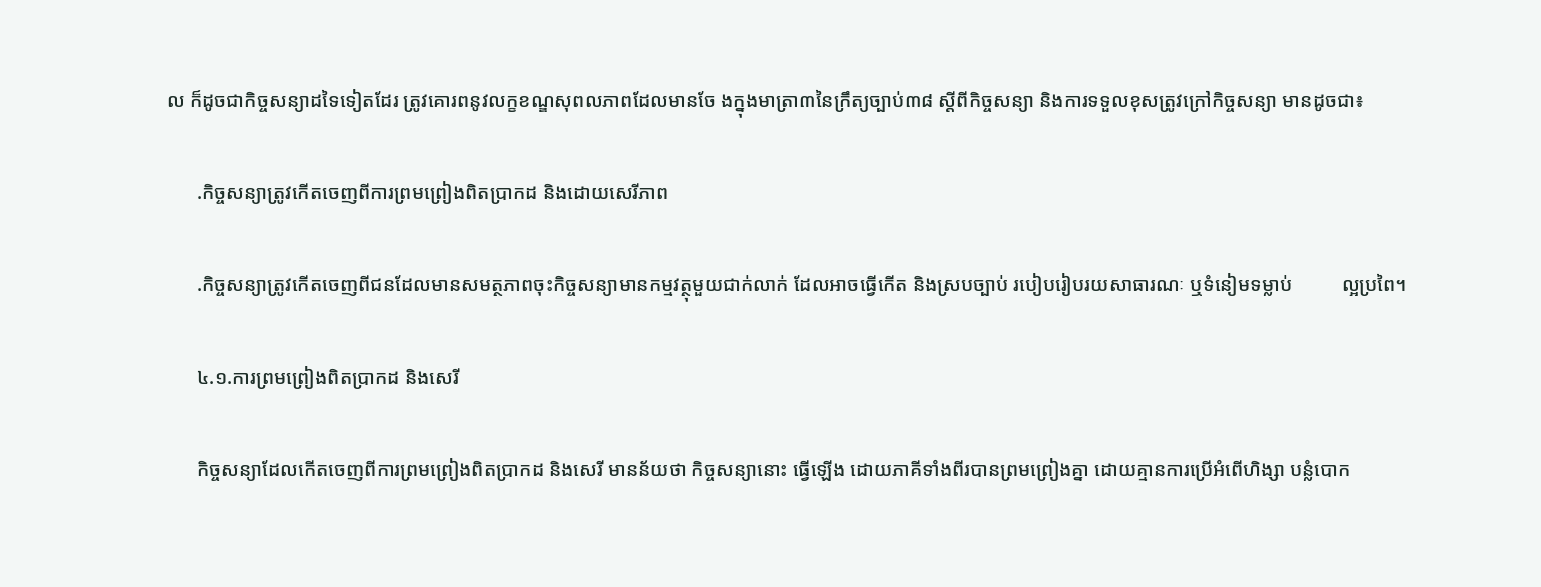ល ក៏ដូចជាកិច្ចសន្យាដទៃទៀតដែរ ត្រូវគោរពនូវលក្ខខណ្ឌសុពលភាពដែលមានចែ ងក្នុងមាត្រា៣នៃក្រឹត្យច្បាប់៣៨ ស្តីពីកិច្ចសន្យា និងការទទួលខុសត្រូវក្រៅកិច្ចសន្យា មានដូចជា៖

      .កិច្ចសន្យាត្រូវកើតចេញពីការព្រមព្រៀងពិតប្រាកដ និងដោយសេរីភាព

      .កិច្ចសន្យាត្រូវកើតចេញពីជនដែលមានសមត្ថភាពចុះកិច្ចសន្យាមានកម្មវត្ថុមួយជាក់លាក់ ដែលអាចធ្វើកើត និងស្របច្បាប់ របៀបរៀបរយសាធារណៈ ឬទំនៀមទម្លាប់          ល្អប្រពៃ។

      ៤.១.ការព្រមព្រៀងពិតប្រាកដ និងសេរី

      កិច្ចសន្យាដែលកើតចេញពីការព្រមព្រៀងពិតប្រាកដ និងសេរី មានន័យថា កិច្ចសន្យានោះ ធ្វើឡើង ដោយភាគីទាំងពីរបានព្រមព្រៀងគ្នា ដោយគ្មានការប្រើអំពើហិង្សា បន្លំបោក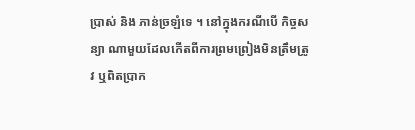ប្រាស់ និង ភាន់ច្រឡំទេ ។ នៅក្នុងករណីបើ កិច្ចសន្យា ណាមួយដែលកើតពីការព្រមព្រៀងមិនត្រឹមត្រូវ ឬពិតប្រាក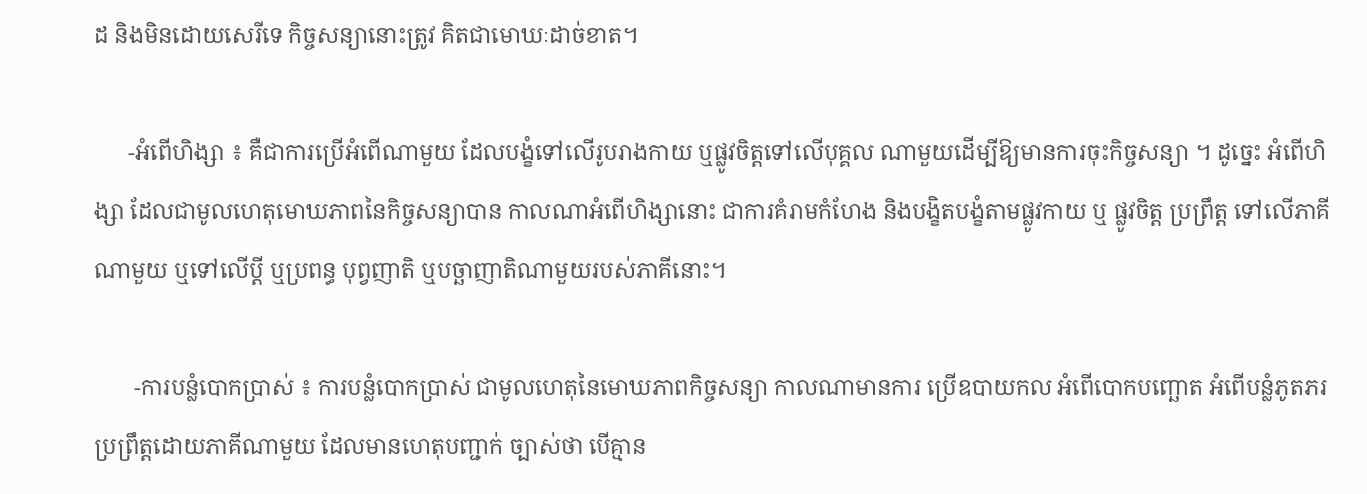ដ និងមិនដោយសេរីទេ កិច្ចសន្យានោះត្រូវ គិតជាមោឃៈដាច់ខាត។

      -អំពើហិង្សា ៖ គឺជាការប្រើអំពើណាមួយ ដែលបង្ខំទៅលើរូបរាងកាយ ឬផ្លូវចិត្តទៅលើបុគ្គល ណាមួយដើម្បីឱ្យមានការចុះកិច្ចសន្យា ។ ដូច្នេះ អំពើហិង្សា ដែលជាមូលហេតុមោឃភាពនៃកិច្ចសន្យាបាន កាលណាអំពើហិង្សានោះ ជាការគំរាមកំហែង និងបង្ខិតបង្ខំតាមផ្លូវកាយ ឬ ផ្លូវចិត្ត ប្រព្រឹត្ត ទៅលើភាគីណាមួយ ឬទៅលើប្តី ឬប្រពន្ធ បុព្វញាតិ ឬបច្ឆាញាតិណាមួយរបស់ភាគីនោះ។

       -ការបន្លំបោកប្រាស់ ៖ ការបន្លំបោកប្រាស់ ជាមូលហេតុនៃមោឃភាពកិច្ចសន្យា កាលណាមានការ ប្រើឧបាយកល អំពើបោកបញ្ឆោត អំពើបន្លំភូតភរប្រព្រឹត្តដោយភាគីណាមួយ ដែលមានហេតុបញ្ជាក់ ច្បាស់ថា បើគ្មាន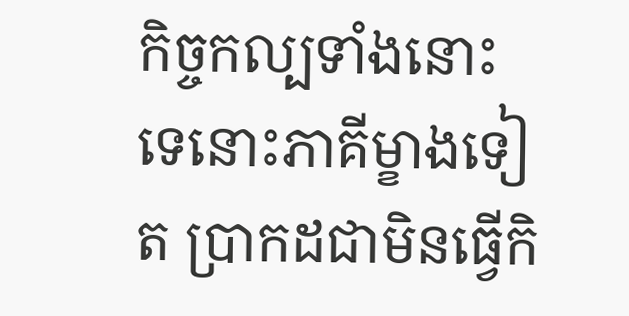កិច្ចកល្បទាំងនោះទេនោះភាគីម្ខាងទៀត ប្រាកដជាមិនធ្វើកិ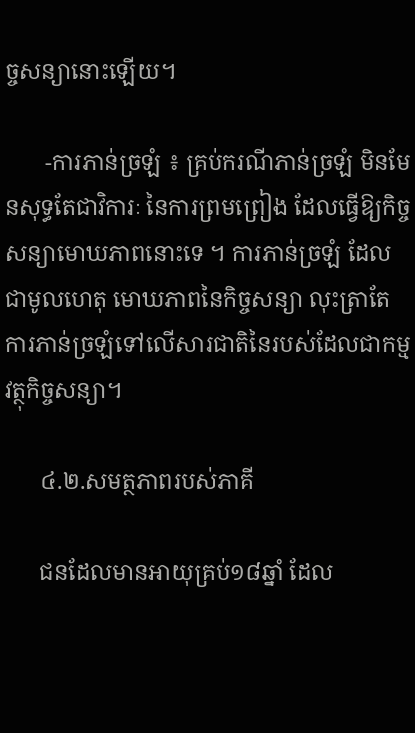ច្ចសន្យានោះឡើយ។

       -ការភាន់ច្រឡំ ៖ គ្រប់ករណីភាន់ច្រឡំ មិនមែនសុទ្ធតែជាវិការៈ នៃការព្រមព្រៀង ដែលធ្វើឱ្យកិច្ចសន្យាមោឃភាពនោះទេ ។ ការភាន់ច្រឡំ ដែលជាមូលហេតុ មោឃភាពនៃកិច្ចសន្យា លុះត្រាតែ ការភាន់ច្រឡំទៅលើសារជាតិនៃរបស់ដែលជាកម្មវត្ថុកិច្ចសន្យា។

      ៤.២.សមត្ថភាពរបស់ភាគី

      ជនដែលមានអាយុគ្រប់១៨ឆ្នាំ ដែល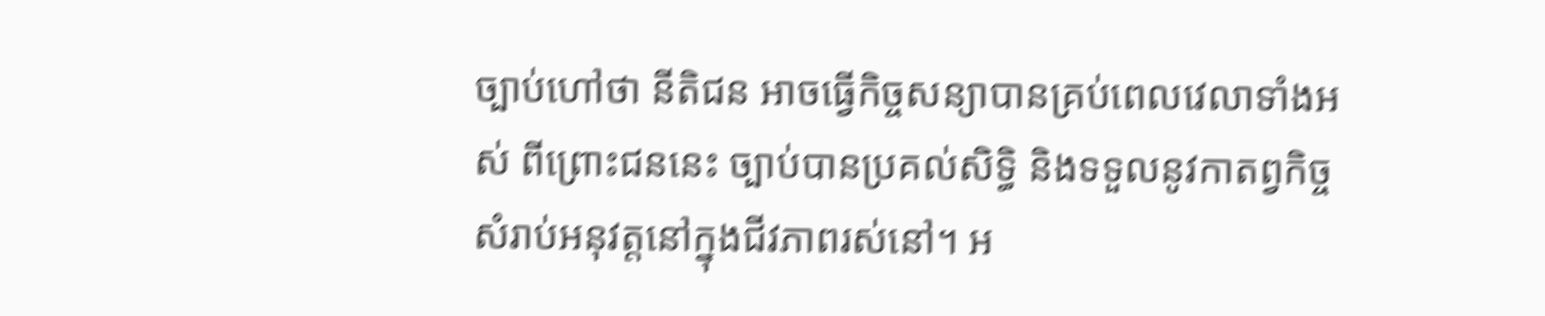ច្បាប់ហៅថា នីតិជន អាចធ្វើកិច្ចសន្យាបានគ្រប់ពេលវេលាទាំងអស់ ពីព្រោះជននេះ ច្បាប់បានប្រគល់សិទ្ធិ និងទទួលនូវកាតព្វកិច្ច សំរាប់អនុវត្តនៅក្នុងជីវភាពរស់នៅ។ អ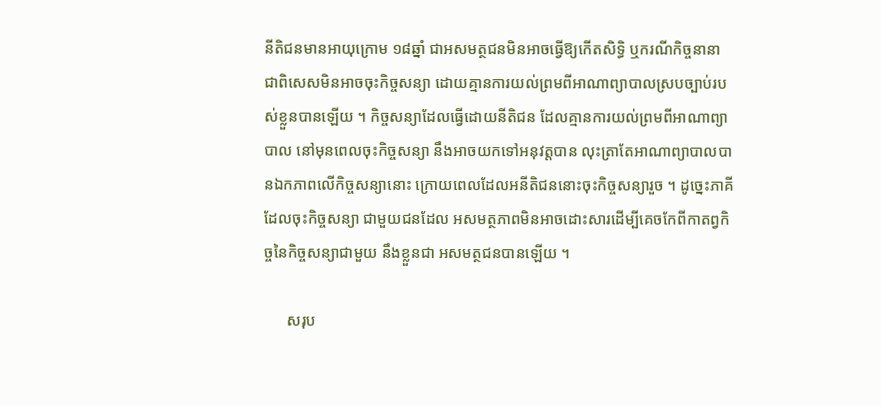នីតិជនមានអាយុក្រោម ១៨ឆ្នាំ ជាអសមត្ថជនមិនអាចធ្វើឱ្យកើតសិទ្ធិ ឬករណីកិច្ចនានា ជាពិសេសមិនអាចចុះកិច្ចសន្យា ដោយគ្មានការយល់ព្រមពីអាណាព្យាបាលស្របច្បាប់របស់ខ្លួនបានឡើយ ។ កិច្ចសន្យាដែលធ្វើដោយនីតិជន ដែលគ្មានការយល់ព្រមពីអាណាព្យាបាល នៅមុនពេលចុះកិច្ចសន្យា នឹងអាចយកទៅអនុវត្តបាន លុះត្រាតែអាណាព្យាបាលបានឯកភាពលើកិច្ចសន្យានោះ ក្រោយពេលដែលអនីតិជននោះចុះកិច្ចសន្យារួច ។ ដូច្នេះភាគីដែលចុះកិច្ចសន្យា ជាមួយជនដែល អសមត្ថភាពមិនអាចដោះសារដើម្បីគេចកែពីកាតព្វកិច្ចនៃកិច្ចសន្យាជាមួយ នឹងខ្លួនជា អសមត្ថជនបានឡើយ ។

      សរុប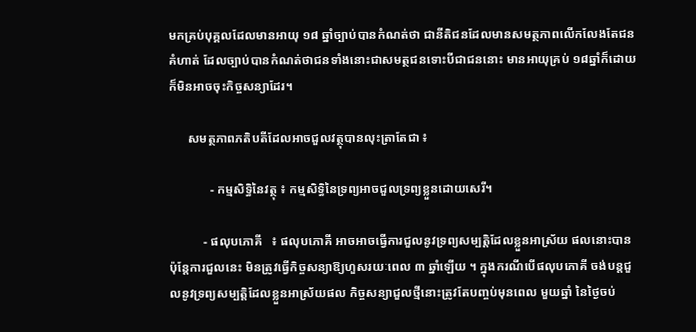មកគ្រប់បុគ្គលដែលមានអាយុ ១៨ ឆ្នាំច្បាប់បានកំណត់ថា ជានីតិជនដែលមានសមត្ថភាពលើកលែងតែជនគំហាត់ ដែលច្បាប់បានកំណត់ថាជនទាំងនោះជាសមត្ថជនទោះបីជាជននោះ មានអាយុគ្រប់ ១៨ឆ្នាំក៏ដោយ ក៏មិនអាចចុះកិច្ចសន្យាដែរ។

      សមត្ថភាពភតិបតីដែលអាចជួលវត្ថុបានលុះត្រាតែជា ៖

             - កម្មសិទ្ធិនៃវត្ថុ ៖ កម្មសិទ្ធិនៃទ្រព្យអាចជួលទ្រព្យខ្លួនដោយសេរី។

           - ផលុបភោគី   ៖ ផលុបភោគី អាចអាចធ្វើការជួលនូវទ្រព្យសម្បត្តិដែលខ្លួនអាស្រ័យ ផលនោះបាន ប៉ុន្តែការជួលនេះ មិនត្រូវធ្វើកិច្ចសន្យាឱ្យហួសរយៈពេល ៣ ឆ្នាំឡើយ ។ ក្នុងករណីបើផលុបភោគី ចង់បន្តជួលនូវទ្រព្យសម្បត្តិដែលខ្លួនអាស្រ័យផល កិច្ចសន្យាជួលថ្មីនោះត្រូវតែបញ្ចប់មុនពេល មួយឆ្នាំ នៃថ្ងៃចប់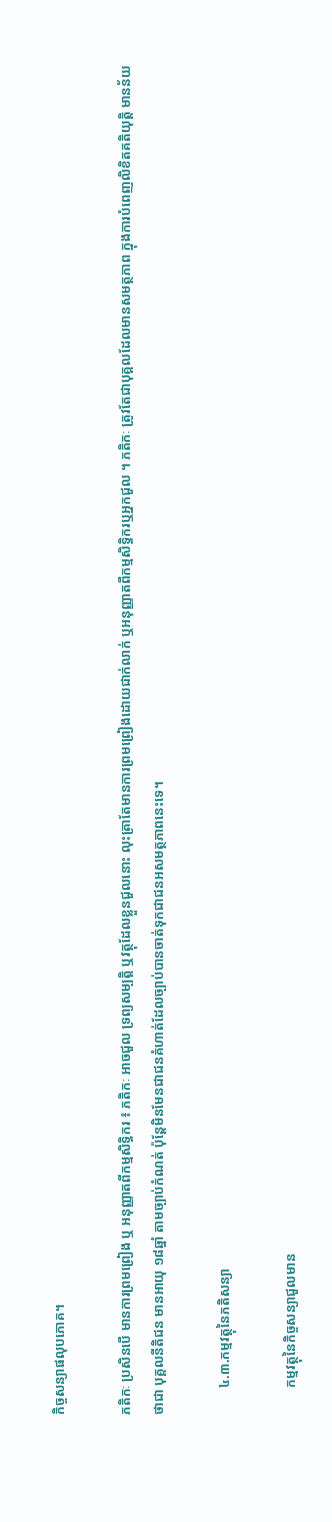កិច្ចសន្យាផលុបភោគ។

ភតិកៈ ប្រសិនបើ មានការព្រមព្រៀង ឬ អនុញ្ញាតពីកម្មសិទ្ធិករ ៖ ភតិកៈ អាចជួល ទ្រព្យសម្បត្តិ ឬវត្ថុដែលខ្លួនជួលនោះ លុះត្រាតែមានការព្រមព្រៀងដោយជាក់លាក់ ឬអនុញ្ញាតពីកម្មសិទ្ធិករឬអ្នកជួល ។ ភតិកៈ ត្រូវតែជាបុគ្គលដែលមានសមត្ថភាព ក្នុងការបំពេញលិខិតគតិយុត្តិ មានន័យថាជា បុគ្គលនីតិជន មានអាយុ ១៨ឆ្នាំ តាមច្បាប់កំណត់ ប៉ុន្តែមិនមែនជាជនគំហាត់ដែលច្បាប់បានចាត់ទុកជាជនអសមត្ថភាពនេះទេ។

        ៤.៣.កម្មវត្ថុនៃភតិសន្យា

        កម្មវត្ថុនៃកិច្ចសន្យាជួលមាន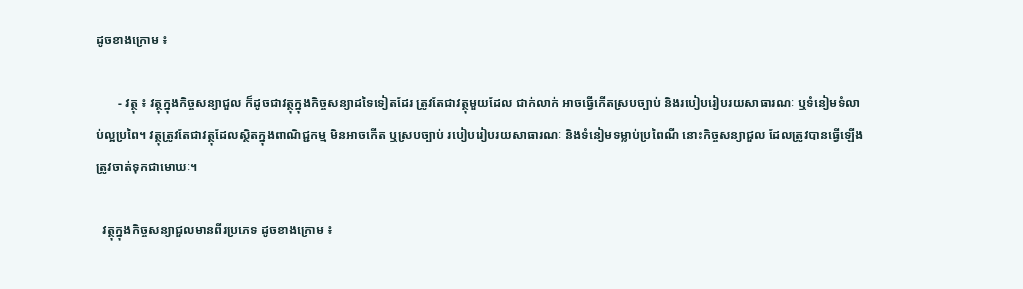ដូចខាងក្រោម ៖

       - វត្ថុ ៖ វត្ថុក្នុងកិច្ចសន្យាជួល ក៏ដូចជាវត្ថុក្នុងកិច្ចសន្យាដទៃទៀតដែរ ត្រូវតែជាវត្ថុមួយដែល ជាក់លាក់ អាចធ្វើកើតស្របច្បាប់ និងរបៀបរៀបរយសាធារណៈ ឬទំនៀមទំលាប់ល្អប្រពៃ។ វត្ថុត្រូវតែជាវត្ថុដែលស្ថិតក្នុងពាណិជ្ជកម្ម មិនអាចកើត ឬស្របច្បាប់ របៀបរៀបរយសាធារណៈ និងទំនៀមទម្លាប់ប្រពៃណី នោះកិច្ចសន្យាជួល ដែលត្រូវបានធ្វើឡើងត្រូវចាត់ទុកជាមោឃៈ។

  វត្ថុក្នុងកិច្ចសន្យាជួលមានពីរប្រភេទ ដូចខាងក្រោម ៖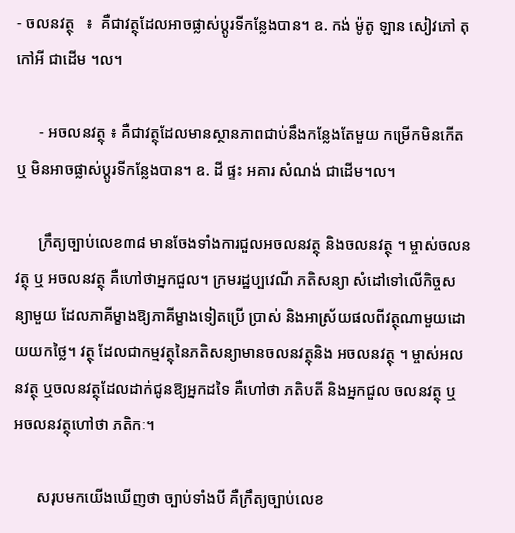- ចលនវត្ថុ   ៖  គឺជាវត្ថុដែលអាចផ្លាស់ប្តូរទីកន្លែងបាន។ ឧ. កង់ ម៉ូតូ ឡាន សៀវភៅ តុ កៅអី ជាដើម ។ល។

      - អចលនវត្ថុ ៖ គឺជាវត្ថុដែលមានស្ថានភាពជាប់នឹងកន្លែងតែមួយ កម្រើកមិនកើត ឬ មិនអាចផ្លាស់ប្តូរទីកន្លែងបាន។ ឧ. ដី ផ្ទះ អគារ សំណង់ ជាដើម។ល។

      ក្រឹត្យច្បាប់លេខ៣៨ មានចែងទាំងការជួលអចលនវត្ថុ និងចលនវត្ថុ ។ ម្ចាស់ចលនវត្ថុ ឬ អចលនវត្ថុ គឺហៅថាអ្នកជួល។ ក្រមរដ្ឋប្បវេណី ភតិសន្យា សំដៅទៅលើកិច្ចសន្យាមួយ ដែលភាគីម្ខាងឱ្យភាគីម្ខាងទៀតប្រើ ប្រាស់ និងអាស្រ័យផលពីវត្ថុណាមួយដោយយកថ្លៃ។ វត្ថុ ដែលជាកម្មវត្ថុនៃភតិសន្យាមានចលនវត្ថុនិង អចលនវត្ថុ ។ ម្ចាស់អលនវត្ថុ ឬចលនវត្ថុដែលដាក់ជូនឱ្យអ្នកដទៃ គឺហៅថា ភតិបតី និងអ្នកជួល ចលនវត្ថុ ឬ អចលនវត្ថុហៅថា ភតិកៈ។

      សរុបមកយើងឃើញថា ច្បាប់ទាំងបី គឺក្រឹត្យច្បាប់លេខ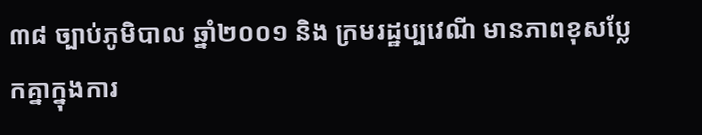៣៨ ច្បាប់ភូមិបាល ឆ្នាំ២០០១ និង ក្រមរដ្ឋប្បវេណី មានភាពខុសប្លែកគ្នាក្នុងការ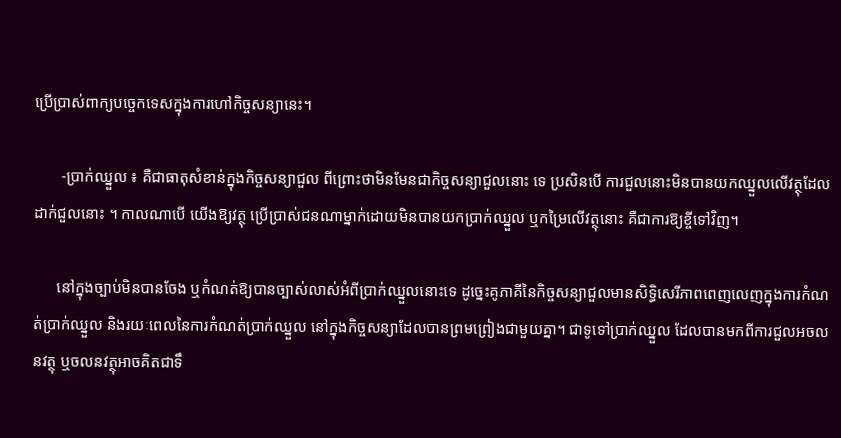ប្រើប្រាស់ពាក្យបច្ចេកទេសក្នុងការហៅកិច្ចសន្យានេះ។

       -ប្រាក់ឈ្នួល ៖ គឺជាធាតុសំខាន់ក្នុងកិច្ចសន្យាជួល ពីព្រោះថាមិនមែនជាកិច្ចសន្យាជួលនោះ ទេ ប្រសិនបើ ការជួលនោះមិនបានយកឈ្នួលលើវត្ថុដែលដាក់ជួលនោះ ។ កាលណាបើ យើងឱ្យវត្ថុ ប្រើប្រាស់ជនណាម្នាក់ដោយមិនបានយកប្រាក់ឈ្នួល ឬកម្រៃលើវត្ថុនោះ គឺជាការឱ្យខ្ចីទៅវិញ។

      នៅក្នុងច្បាប់មិនបានចែង ឬកំណត់ឱ្យបានច្បាស់លាស់អំពីប្រាក់ឈ្នួលនោះទេ ដូច្នេះគូភាគីនៃកិច្ចសន្យាជួលមានសិទ្ធិសេរីភាពពេញលេញក្នុងការកំណត់ប្រាក់ឈ្នួល និងរយៈពេលនៃការកំណត់ប្រាក់ឈ្នួល នៅក្នុងកិច្ចសន្យាដែលបានព្រមព្រៀងជាមួយគ្នា។ ជាទូទៅប្រាក់ឈ្នួល ដែលបានមកពីការជួលអចលនវត្ថុ ឬចលនវត្ថុអាចគិតជាទឹ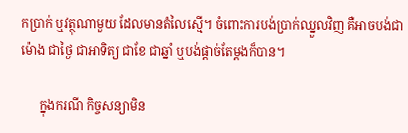កប្រាក់ ឬវត្ថុណាមួយ ដែលមានតំលៃស្មើ។ ចំពោះការបង់ប្រាក់ឈ្នួលវិញ គឺអាចបង់ជាម៉ោង ជាថ្ងៃ ជាអាទិត្យ ជាខែ ជាឆ្នាំ ឬបង់ផ្តាច់តែម្តងក៏បាន។

      ក្នុងករណី កិច្ចសន្យាមិន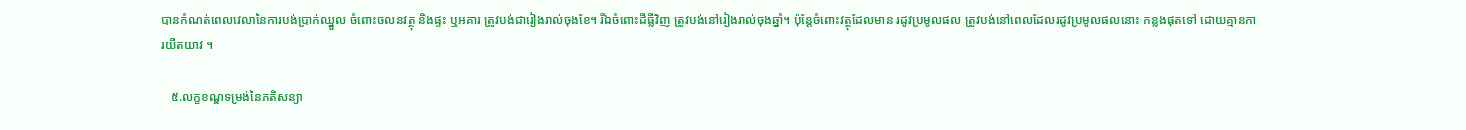បានកំណត់ពេលវេលានៃការបង់ប្រាក់ឈ្នួល ចំពោះចលនវត្ថុ និងផ្ទះ ឬអគារ ត្រូវបង់ជារៀងរាល់ចុងខែ។ រីឯចំពោះដីធ្លីវិញ ត្រូវបង់នៅរៀងរាល់ចុងឆ្នាំ។ ប៉ុន្តែចំពោះវត្ថុដែលមាន រដូវប្រមូលផល ត្រូវបង់នៅពេលដែលរដូវប្រមូលផលនោះ កន្លងផុតទៅ ដោយគ្មានការយឺតយាវ ។

   ៥.លក្ខខណ្ឌទម្រង់នៃភតិសន្យា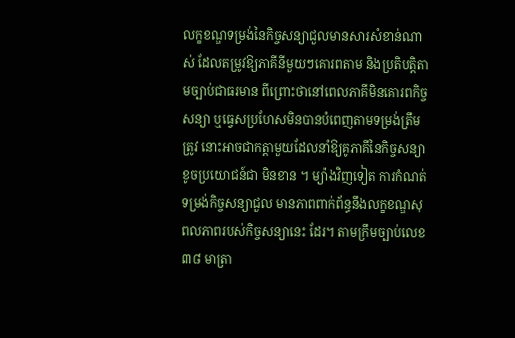លក្ខខណ្ឌទម្រង់នៃកិច្ចសន្យាជួលមានសារសំខាន់ណាស់ ដែលតម្រូវឱ្យភាគីនីមួយៗគោរពតាម និងប្រតិបត្តិតាមច្បាប់ជាធរមាន ពីព្រោះថានៅពេលភាគីមិនគោរពកិច្ចសន្យា ឬធ្វេសប្រហែសមិនបានបំពេញតាមទម្រង់ត្រឹមត្រូវ នោះអាចជាកត្តាមួយដែលនាំឱ្យគូភាគីនៃកិច្ចសន្យាខូចប្រយោជន៍ជា មិនខាន ។ ម្យ៉ាងវិញទៀត ការកំណត់ទម្រង់កិច្ចសន្យាជួល មានភាពពាក់ព័ន្ធនឹងលក្ខខណ្ឌសុពលភាពរបស់កិច្ចសន្យានេះ ដែរ។ តាមក្រឹមច្បាប់លេខ ៣៨ មាត្រា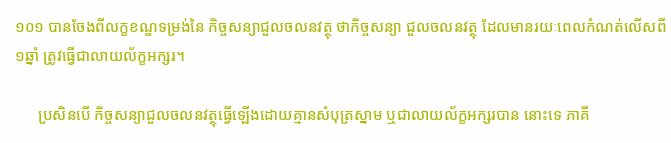១០១ បានចែងពីលក្ខខណ្ឌទម្រង់នៃ កិច្ចសន្យាជួលចលនវត្ថុ ថាកិច្ចសន្យា ជួលចលនវត្ថុ ដែលមានរយៈពេលកំណត់លើសពី ១ឆ្នាំ ត្រូវធ្វើជាលាយល័ក្ខអក្សរ។

      ប្រសិនបើ កិច្ចសន្យាជួលចលនវត្ថុធ្វើឡើងដោយគ្មានសំបុត្រស្នាម ឬជាលាយល័ក្ខអក្សរបាន នោះទេ ភាគី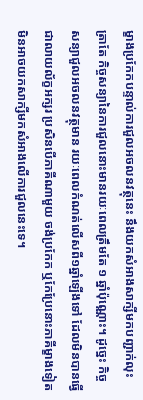ម្ខាងប្រកែកបន្ទាល់ការជួលអចលនវត្ថុនេះ នឹងយកសំអាងសាក្សីមកបញ្ជាក់លុះត្រាតែ កិច្ចសន្យានៃការជួលនោះមានរយៈពេលត្រឹមតែ ១ ឆ្នាំប៉ុណ្ណោះ។ ដូច្នេះ កិច្ចសន្យាជួលអចលនវត្ថុមាន រយៈពេលកំណត់លើសពី១ឆ្នាំឡើងទៅ ដែលមិនបានធ្វើជាលាយល័ក្ខអក្សរ ប្រសិនបើភាគីណាមួយ ចង់ប្រកែក ឬកែប្រែនោះភាគីម្ខាងទៀត មិនអាចយកសាក្សីមកសំអាងលើការជួលនេះទេ។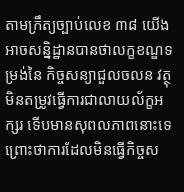តាមក្រឹត្យច្បាប់លេខ ៣៨ យើងអាចសន្និដ្ឋានបានថាលក្ខខណ្ឌទម្រង់នៃ កិច្ចសន្យាជួលចលន វត្ថុមិនតម្រូវធ្វើការជាលាយល័ក្ខអក្សរ ទើបមានសុពលភាពនោះទេ ព្រោះថាការដែលមិនធ្វើកិច្ចស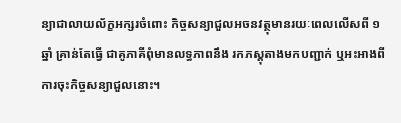ន្យាជាលាយល័ក្ខអក្សរចំពោះ កិច្ចសន្យាជួលអចនវត្ថុមានរយៈពេលលើសពី ១ឆ្នាំ គ្រាន់តែធ្វើ ជាគូភាគីពុំមានលទ្ធភាពនឹង រកភស្តុតាងមកបញ្ជាក់ ឬអះអាងពីការចុះកិច្ចសន្យាជួលនោះ។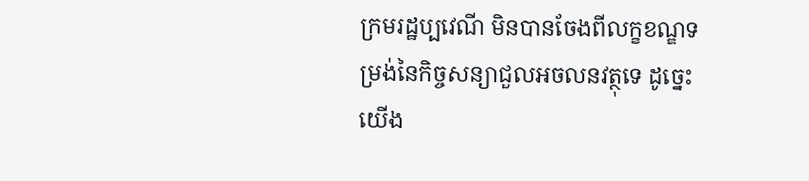ក្រមរដ្ឋប្បវេណី មិនបានចែងពីលក្ខខណ្ឌទម្រង់នៃកិច្ចសន្យាជួលអចលនវត្ថុទេ ដូច្នេះយើង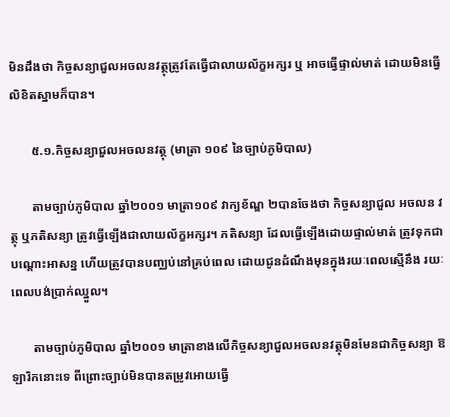មិនដឹងថា កិច្ចសន្យាជួលអចលនវត្ថុត្រូវតែធ្វើជាលាយល័ក្ខអក្សរ ឬ អាចធ្វើផ្ទាល់មាត់ ដោយមិនធ្វើលិខិតស្នាមក៏បាន។

       ៥.១.កិច្ចសន្យាជួលអចលនវត្ថុ (មាត្រា ១០៩ នៃច្បាប់ភូមិបាល)

       តាមច្បាប់ភូមិបាល ឆ្នាំ២០០១ មាត្រា១០៩ វាក្យខ័ណ្ឌ ២បានចែងថា កិច្ចសន្យាជួល អចលន វត្ថុ ឬភតិសន្យា ត្រូវធ្វើឡើងជាលាយល័ក្ខអក្សរ។ ភតិសន្យា ដែលធ្វើឡើងដោយផ្ទាល់មាត់ ត្រូវទុកជាបណ្តោះអាសន្ន ហើយត្រូវបានបញ្ឈប់នៅគ្រប់ពេល ដោយជូនដំណឹងមុនក្នុងរយៈពេលស្មើនឹង រយៈពេលបង់ប្រាក់ឈ្នួល។

       តាមច្បាប់ភូមិបាល ឆ្នាំ២០០១ មាត្រាខាងលើកិច្ចសន្យាជួលអចលនវត្ថុមិនមែនជាកិច្ចសន្យា ឱឡារិកនោះទេ ពីព្រោះច្បាប់មិនបានតម្រូវអោយធ្វើ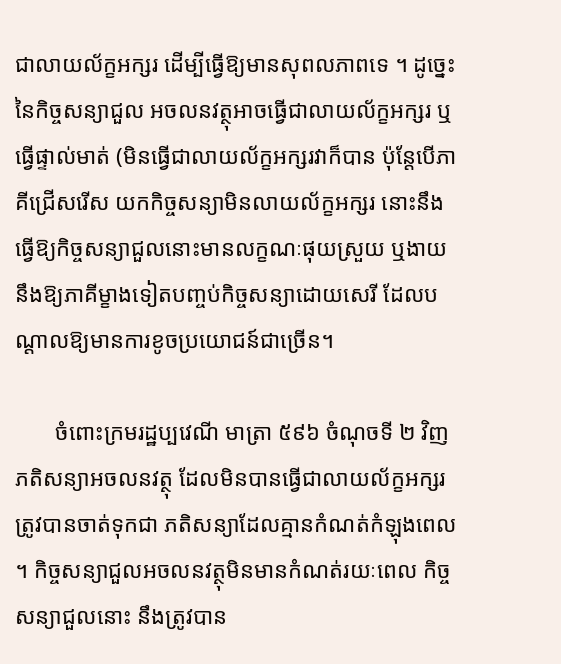ជាលាយល័ក្ខអក្សរ ដើម្បីធ្វើឱ្យមានសុពលភាពទេ ។ ដូច្នេះនៃកិច្ចសន្យាជួល អចលនវត្ថុអាចធ្វើជាលាយល័ក្ខអក្សរ ឬធ្វើផ្ទាល់មាត់ (មិនធ្វើជាលាយល័ក្ខអក្សរវាក៏បាន ប៉ុន្តែបើភាគីជ្រើសរើស យកកិច្ចសន្យាមិនលាយល័ក្ខអក្សរ នោះនឹងធ្វើឱ្យកិច្ចសន្យាជួលនោះមានលក្ខណៈផុយស្រួយ ឬងាយនឹងឱ្យភាគីម្ខាងទៀតបញ្ចប់កិច្ចសន្យាដោយសេរី ដែលបណ្តាលឱ្យមានការខូចប្រយោជន៍ជាច្រើន។

       ចំពោះក្រមរដ្ឋប្បវេណី មាត្រា ៥៩៦ ចំណុចទី ២ វិញ ភតិសន្យាអចលនវត្ថុ ដែលមិនបានធ្វើជាលាយល័ក្ខអក្សរត្រូវបានចាត់ទុកជា ភតិសន្យាដែលគ្មានកំណត់កំឡុងពេល ។ កិច្ចសន្យាជួលអចលនវត្ថុមិនមានកំណត់រយៈពេល កិច្ចសន្យាជួលនោះ នឹងត្រូវបាន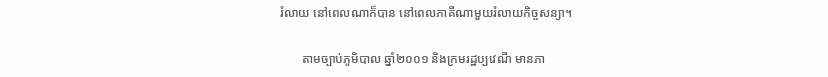រំលាយ នៅពេលណាក៏បាន នៅពេលភាគីណាមួយរំលាយកិច្ចសន្យា។

       តាមច្បាប់ភូមិបាល ឆ្នាំ២០០១ និងក្រមរដ្ឋប្បវេណី មានភា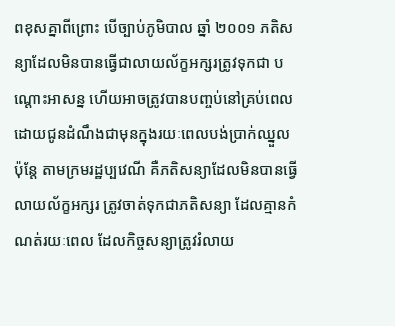ពខុសគ្នាពីព្រោះ បើច្បាប់ភូមិបាល ឆ្នាំ ២០០១ ភតិសន្យាដែលមិនបានធ្វើជាលាយល័ក្ខអក្សរត្រូវទុកជា បណ្តោះអាសន្ន ហើយអាចត្រូវបានបញ្ចប់នៅគ្រប់ពេល ដោយជូនដំណឹងជាមុនក្នុងរយៈពេលបង់ប្រាក់ឈ្នួល ប៉ុន្តែ តាមក្រមរដ្ឋប្បវេណី គឺភតិសន្យាដែលមិនបានធ្វើលាយល័ក្ខអក្សរ ត្រូវចាត់ទុកជាភតិសន្យា ដែលគ្មានកំណត់រយៈពេល ដែលកិច្ចសន្យាត្រូវរំលាយ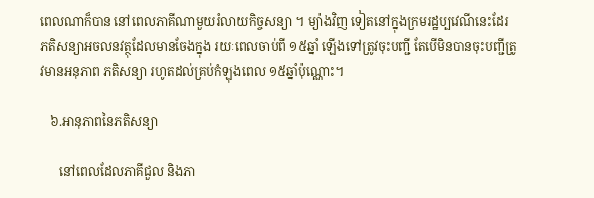ពេលណាក៏បាន នៅពេលភាគីណាមួយរំលាយកិច្ចសន្យា ។ ម្យ៉ាងវិញ ទៀតនៅក្នុងក្រមរដ្ឋប្បវេណីនេះដែរ ភតិសន្យាអចលនវត្ថុដែលមានចែងក្នុង រយៈពេលចាប់ពី ១៥ឆ្នាំ ឡើងទៅត្រូវចុះបញ្ជី តែបើមិនបានចុះបញ្ជីត្រូវមានអនុភាព ភតិសន្យា រហូតដល់គ្រប់កំឡុងពេល ១៥ឆ្នាំប៉ុណ្ណោះ។

   ៦.អានុភាពនៃភតិសន្យា

      នៅពេលដែលភាគីជួល និងភា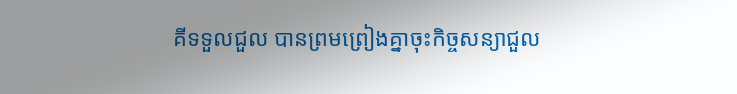គីទទួលជួល បានព្រមព្រៀងគ្នាចុះកិច្ចសន្យាជួល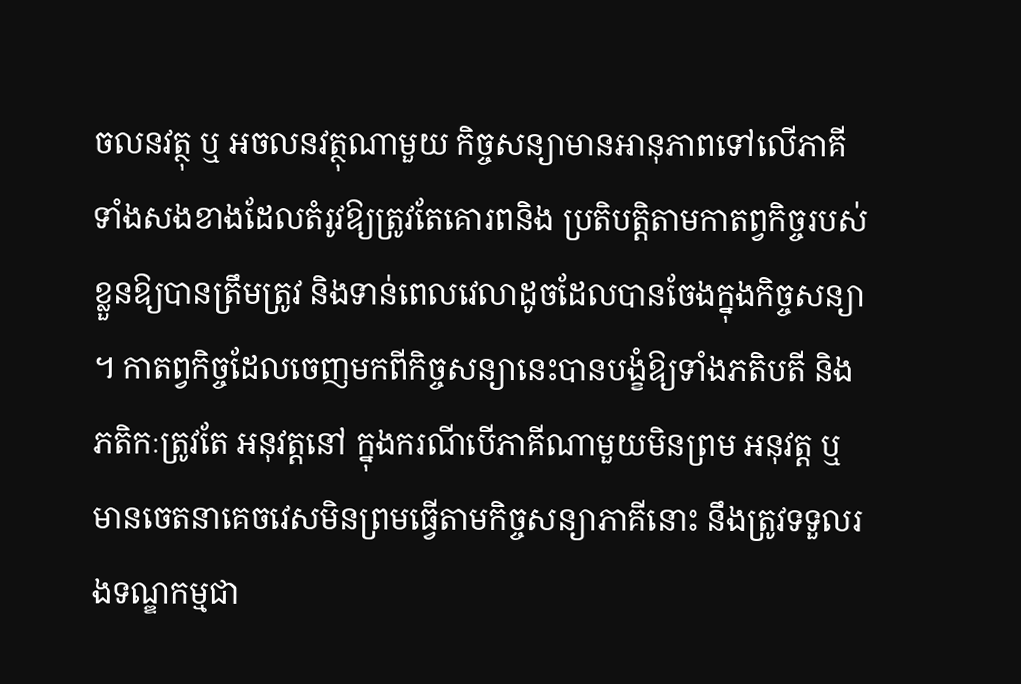ចលនវត្ថុ ឬ អចលនវត្ថុណាមួយ កិច្ចសន្យាមានអានុភាពទៅលើភាគីទាំងសងខាងដែលតំរូវឱ្យត្រូវតែគោរពនិង ប្រតិបត្តិតាមកាតព្វកិច្ចរបស់ខ្លួនឱ្យបានត្រឹមត្រូវ និងទាន់ពេលវេលាដូចដែលបានចែងក្នុងកិច្ចសន្យា ។ កាតព្វកិច្ចដែលចេញមកពីកិច្ចសន្យានេះបានបង្ខំឱ្យទាំងភតិបតី និង ភតិកៈត្រូវតែ អនុវត្តនៅ ក្នុងករណីបើភាគីណាមួយមិនព្រម អនុវត្ត ឬមានចេតនាគេចវេសមិនព្រមធ្វើតាមកិច្ចសន្យាភាគីនោះ នឹងត្រូវទទួលរងទណ្ឌកម្មជា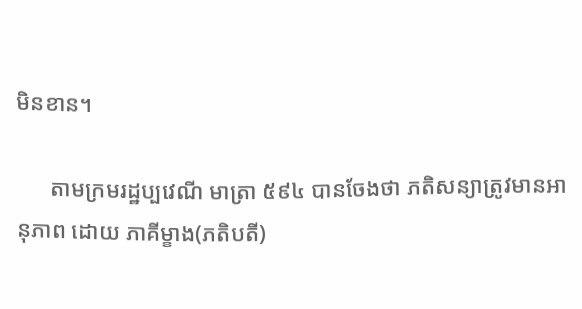មិនខាន។

      តាមក្រមរដ្ឋប្បវេណី មាត្រា ៥៩៤ បានចែងថា ភតិសន្យាត្រូវមានអានុភាព ដោយ ភាគីម្ខាង(ភតិបតី)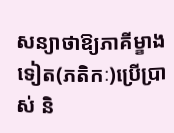សន្យាថាឱ្យភាគីម្ខាងទៀត(ភតិកៈ)ប្រើប្រាស់ និ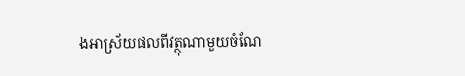ងអាស្រ័យផលពីវត្ថុណាមួយចំណែ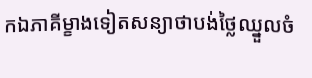កឯភាគីម្ខាងទៀតសន្យាថាបង់ថ្លៃឈ្នួលចំ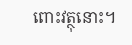ពោះវត្ថុនោះ។